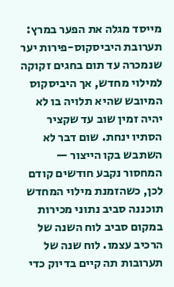מייסד מגלה את הפער במרץ: תערובת היביסקוס-פירות יער שנמכרה עד תום בחגים זקוקה למילוי מחדש, אך היביסקוס המיובש שהיא תלויה בו לא יהיה זמין שוב עד שקציר הסתיו ינחת. שום דבר לא השתבש בקו הייצור — המחסור נקבע חודשים קודם לכן, כשהזמנת מילוי המחדש תוכננה סביב נתוני מכירות במקום סביב לוח השנה של הרכיב עצמו. לוח שנה של תערובות תה קיים בדיוק כדי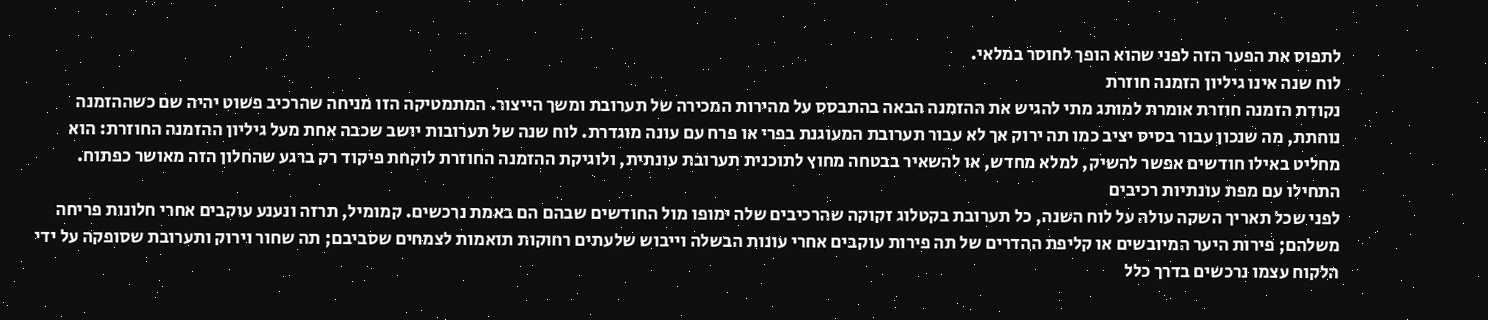לתפוס את הפער הזה לפני שהוא הופך לחוסר במלאי.
לוח שנה אינו גיליון הזמנה חוזרת
נקודת הזמנה חוזרת אומרת למותג מתי להגיש את ההזמנה הבאה בהתבסס על מהירות המכירה של תערובת ומשך הייצור. המתמטיקה הזו מניחה שהרכיב פשוט יהיה שם כשההזמנה נוחתת, מה שנכון עבור בסיס יציב כמו תה ירוק אך לא עבור תערובת המעוגנת בפרי או פרח עם עונה מוגדרת. לוח שנה של תערובות יושב שכבה אחת מעל גיליון ההזמנה החוזרת: הוא מחליט באילו חודשים אפשר להשיק, למלא מחדש, או להשאיר בבטחה מחוץ לתוכנית תערובת עונתית, ולוגיקת ההזמנה החוזרת לוקחת פיקוד רק ברגע שהחלון הזה מאושר כפתוח.
התחילו עם מפת עונתיות רכיבים
לפני שכל תאריך השקה עולה על לוח השנה, כל תערובת בקטלוג זקוקה שהרכיבים שלה ימופו מול החודשים שבהם הם באמת נרכשים. קמומיל, תרזה ונענע עוקבים אחרי חלונות פריחה משלהם; פירות היער המיובשים או קליפת ההדרים של תה פירות עוקבים אחרי עונות הבשלה וייבוש שלעתים רחוקות תואמות לצמחים שסביבם; תה שחור וירוק ותערובת שסופקה על ידי הלקוח עצמו נרכשים בדרך כלל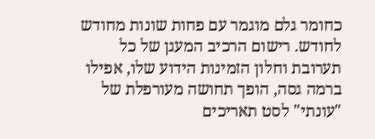כחומר גלם מוגמר עם פחות שונות מחודש לחודש. רישום הרכיב המעגן של כל תערובת וחלון הזמינות הידוע שלו, אפילו ברמה גסה, הופך תחושה מעורפלת של "עונתי" לסט תאריכים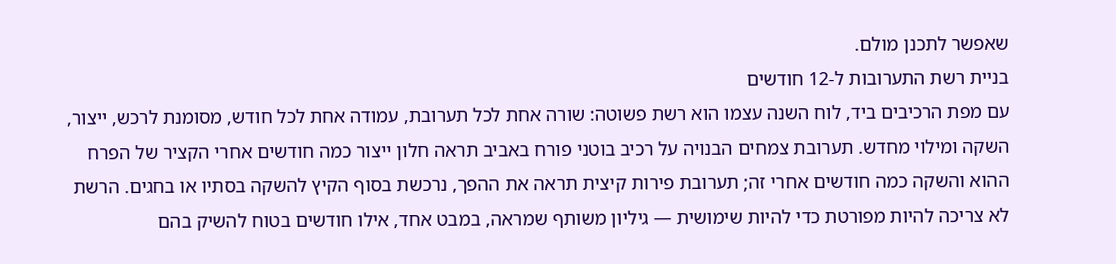שאפשר לתכנן מולם.
בניית רשת התערובות ל-12 חודשים
עם מפת הרכיבים ביד, לוח השנה עצמו הוא רשת פשוטה: שורה אחת לכל תערובת, עמודה אחת לכל חודש, מסומנת לרכש, ייצור, השקה ומילוי מחדש. תערובת צמחים הבנויה על רכיב בוטני פורח באביב תראה חלון ייצור כמה חודשים אחרי הקציר של הפרח ההוא והשקה כמה חודשים אחרי זה; תערובת פירות קיצית תראה את ההפך, נרכשת בסוף הקיץ להשקה בסתיו או בחגים. הרשת לא צריכה להיות מפורטת כדי להיות שימושית — גיליון משותף שמראה, במבט אחד, אילו חודשים בטוח להשיק בהם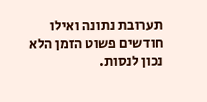תערובת נתונה ואילו חודשים פשוט הזמן הלא נכון לנסות.